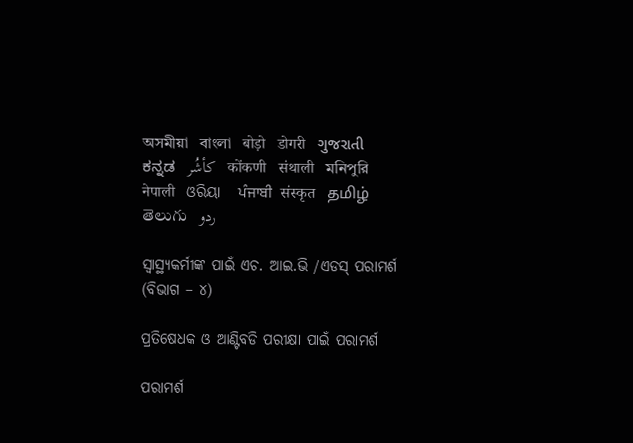অসমীয়া   বাংলা   बोड़ो   डोगरी   ગુજરાતી   ಕನ್ನಡ   كأشُر   कोंकणी   संथाली   মনিপুরি   नेपाली   ଓରିୟା   ਪੰਜਾਬੀ   संस्कृत   தமிழ்  తెలుగు   ردو

ସ୍ୱାସ୍ଥ୍ୟକର୍ମୀଙ୍କ ପାଇଁ ଏଚ. ଆଇ.ଭି /ଏଡସ୍ ପରାମର୍ଶ (ବିଭାଗ – ୪)

ପ୍ରତିଷେଧକ ଓ ଆଣ୍ଟିବଡି ପରୀକ୍ଷା ପାଇଁ ପରାମର୍ଶ

ପରାମର୍ଶ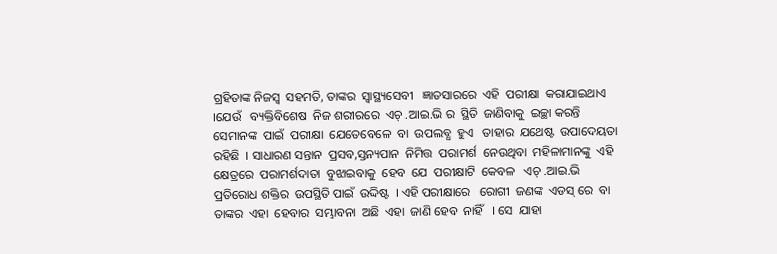ଗ୍ରହିତାଙ୍କ ନିଜସ୍ଵ  ସହମତି, ତାଙ୍କର  ସ୍ଵାସ୍ଥ୍ୟସେବୀ   ଜ୍ଞାତସାରରେ  ଏହି  ପରୀକ୍ଷା  କରାଯାଇଥାଏ  ।ଯେଉଁ   ବ୍ୟକ୍ତିବିଶେଷ  ନିଜ ଶରୀରରେ  ଏଚ୍ .ଆଇ.ଭି ର  ସ୍ଥିତି  ଜାଣିବାକୁ  ଇଚ୍ଛା କରନ୍ତି  ସେମାନଙ୍କ  ପାଇଁ  ପରୀକ୍ଷା  ଯେତେବେଳେ  ବା  ଉପଲବ୍ଧ  ହୁଏ   ତାହାର  ଯଥେଷ୍ଟ  ଉପାଦେୟତା  ରହିଛି  । ସାଧାରଣ ସନ୍ତାନ  ପ୍ରସବ,ସ୍ତନ୍ୟପାନ  ନିମିତ୍ତ  ପରାମର୍ଶ  ନେଉଥିବା  ମହିଳାମାନଙ୍କୁ  ଏହି  କ୍ଷେତ୍ରରେ  ପରାମର୍ଶଦାତା  ବୁଝାଇବାକୁ  ହେବ  ଯେ  ପରୀକ୍ଷାଟି  କେବଳ   ଏଚ୍ .ଆଇ.ଭି   ପ୍ରତିରୋଧ ଶକ୍ତିର  ଉପସ୍ଥିତି ପାଇଁ  ଉଦ୍ଦିଷ୍ଟ  । ଏହି ପରୀକ୍ଷାରେ   ରୋଗୀ  ଜଣଙ୍କ  ଏଡସ୍ ରେ  ବା ତାଙ୍କର  ଏହା  ହେବାର  ସମ୍ଭାବନା  ଅଛି  ଏହା  ଜାଣି ହେବ  ନାହିଁ   । ସେ  ଯାହା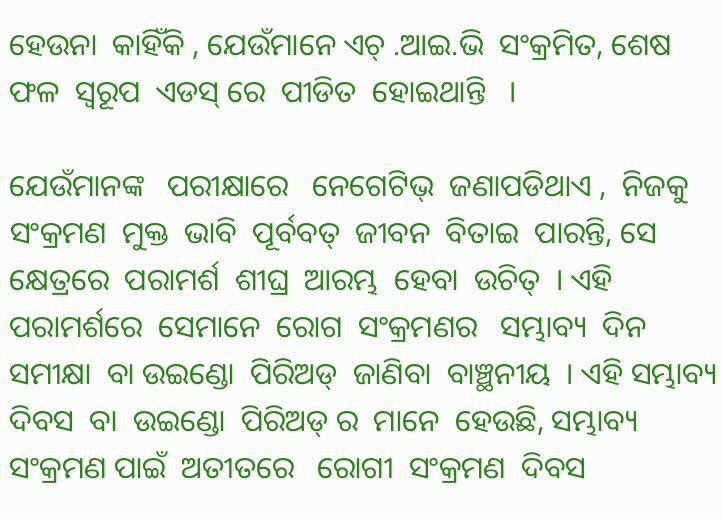ହେଉନା  କାହିଁକି , ଯେଉଁମାନେ ଏଚ୍ .ଆଇ.ଭି  ସଂକ୍ରମିତ, ଶେଷ  ଫଳ  ସ୍ୱରୂପ  ଏଡସ୍ ରେ  ପୀଡିତ  ହୋଇଥାନ୍ତି   ।

ଯେଉଁମାନଙ୍କ   ପରୀକ୍ଷାରେ   ନେଗେଟିଭ୍  ଜଣାପଡିଥାଏ ,  ନିଜକୁ  ସଂକ୍ରମଣ  ମୁକ୍ତ  ଭାବି  ପୂର୍ବବତ୍  ଜୀବନ  ବିତାଇ  ପାରନ୍ତି, ସେ କ୍ଷେତ୍ରରେ  ପରାମର୍ଶ  ଶୀଘ୍ର  ଆରମ୍ଭ  ହେବା  ଉଚିତ୍  । ଏହି ପରାମର୍ଶରେ  ସେମାନେ  ରୋଗ  ସଂକ୍ରମଣର   ସମ୍ଭାବ୍ୟ  ଦିନ  ସମୀକ୍ଷା  ବା ଉଇଣ୍ଡୋ  ପିରିଅଡ୍  ଜାଣିବା  ବାଞ୍ଛନୀୟ  । ଏହି ସମ୍ଭାବ୍ୟ  ଦିବସ  ବା  ଉଇଣ୍ଡୋ  ପିରିଅଡ୍ ର  ମାନେ  ହେଉଛି, ସମ୍ଭାବ୍ୟ  ସଂକ୍ରମଣ ପାଇଁ  ଅତୀତରେ   ରୋଗୀ  ସଂକ୍ରମଣ  ଦିବସ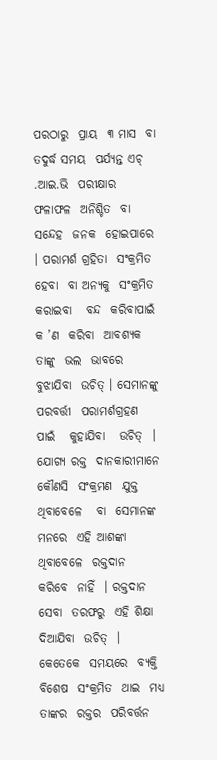ପରଠାରୁ  ପ୍ରାୟ  ୩ ମାସ  ବା  ତଦୁର୍ଦ୍ଧ ସମୟ  ପର୍ଯ୍ୟନ୍ତ ଏଚ୍ .ଆଇ.ଭି  ପରୀକ୍ଷାର   ଫଳାଫଳ  ଅନିଶ୍ଚିତ  ବା  ସନ୍ଦେହ  ଜନକ  ହୋଇପାରେ  । ପରାମର୍ଶ ଗ୍ରହିତା  ସଂକ୍ରମିତ  ହେବା  ବା ଅନ୍ୟକୁ  ସଂକ୍ରମିତ  କରାଇବା   ବନ୍ଦ  କରିବାପାଇଁ  କ ’ଣ  କରିବା  ଆବଶ୍ୟକ  ତାଙ୍କୁ  ଭଲ  ଭାବରେ   ବୁଝାଯିବା  ଉଚିତ୍ । ସେମାନଙ୍କୁ  ପରବର୍ତ୍ତୀ  ପରାମର୍ଶଗ୍ରହଣ  ପାଇଁ   କୁହାଯିବା   ଉଚିତ୍  ।  ଯୋଗ୍ୟ ରକ୍ତ  ଦାନକାରୀମାନେ  କୌଣସି  ସଂକ୍ରମଣ  ଯୁକ୍ତ  ଥିବାବେଳେ   ବା  ସେମାନଙ୍କ  ମନରେ  ଏହି ଆଶଙ୍କା  ଥିବାବେଳେ  ରକ୍ତଦାନ  କରିବେ  ନାହିଁ  । ରକ୍ତଦାନ  ସେବା  ତରଫରୁ  ଏହି ଶିକ୍ଷା  ଦିଆଯିବା  ଉଚିତ୍  । କେତେକେ  ସମୟରେ  ବ୍ୟକ୍ତି  ବିଶେଷ  ସଂକ୍ରମିତ  ଥାଇ  ମଧ୍ୟ  ତାଙ୍କର  ରକ୍ତର  ପରିବର୍ତ୍ତନ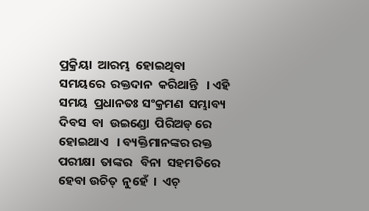ପ୍ରକ୍ରିୟା  ଆରମ୍ଭ  ହୋଇଥିବା  ସମୟରେ  ରକ୍ତଦାନ  କରିଥାନ୍ତି   । ଏହି ସମୟ  ପ୍ରଧାନତଃ ସଂକ୍ରମଣ  ସମ୍ଭାବ୍ୟ  ଦିବସ  ବା  ଉଇଣ୍ଡୋ  ପିରିଅଡ୍ ରେ  ହୋଇଥାଏ   । ବ୍ୟକ୍ତିମାନଙ୍କର ରକ୍ତ  ପରୀକ୍ଷା  ତାଙ୍କର   ବିନା  ସହମତିରେ ହେବା ଉଚିତ୍  ନୁହେଁ  ।  ଏଚ୍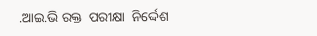.ଆଇ.ଭି ରକ୍ତ  ପରୀକ୍ଷା  ନିର୍ଦ୍ଦେଶ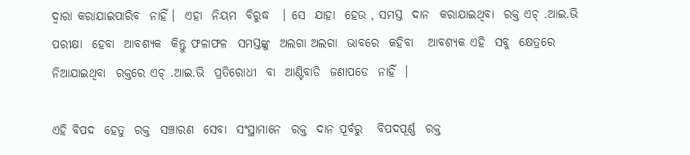ଦ୍ଵାରା କରାଯାଇପାରିବ  ନାହିଁ ।  ଏହା  ନିୟମ  ବିରୁଦ୍ଧ   । ସେ  ଯାହା  ହେଉ , ସମସ୍ତ  ଦାନ  କରାଯାଇଥିବା  ରକ୍ତ ଏଚ୍ .ଆଇ.ଭି ପରୀକ୍ଷା  ହେବା  ଆବଶ୍ୟକ  କିନ୍ତୁ ଫଳାଫଳ  ସମସ୍ତଙ୍କୁ  ଅଲଗା ଅଲଗା  ଭାବରେ  କହିବା   ଆବଶ୍ୟକ ଏହି  ସବୁ  କ୍ଷେତ୍ରରେ  ନିଆଯାଇଥିବା  ରକ୍ତରେ ଏଚ୍ .ଆଇ.ଭି  ପ୍ରତିରୋଧୀ  ବା  ଆଣ୍ଟିବାଡି  ଜଣାପଡେ  ନାହିଁ  ।

ଏହି ବିପଦ  ହେତୁ  ରକ୍ତ  ସଞ୍ଚାରଣ  ସେବା  ସଂସ୍ଥାମାନେ  ରକ୍ତ  ଦାନ ପୂର୍ବରୁ   ବିପଦପୂର୍ଣ୍ଣ  ରକ୍ତ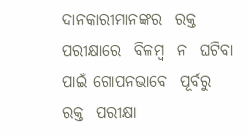ଦାନକାରୀମାନଙ୍କର  ରକ୍ତ ପରୀକ୍ଷାରେ  ବିଳମ୍ବ  ନ  ଘଟିବା  ପାଇଁ ଗୋପନଭାବେ  ପୂର୍ବରୁ   ରକ୍ତ  ପରୀକ୍ଷା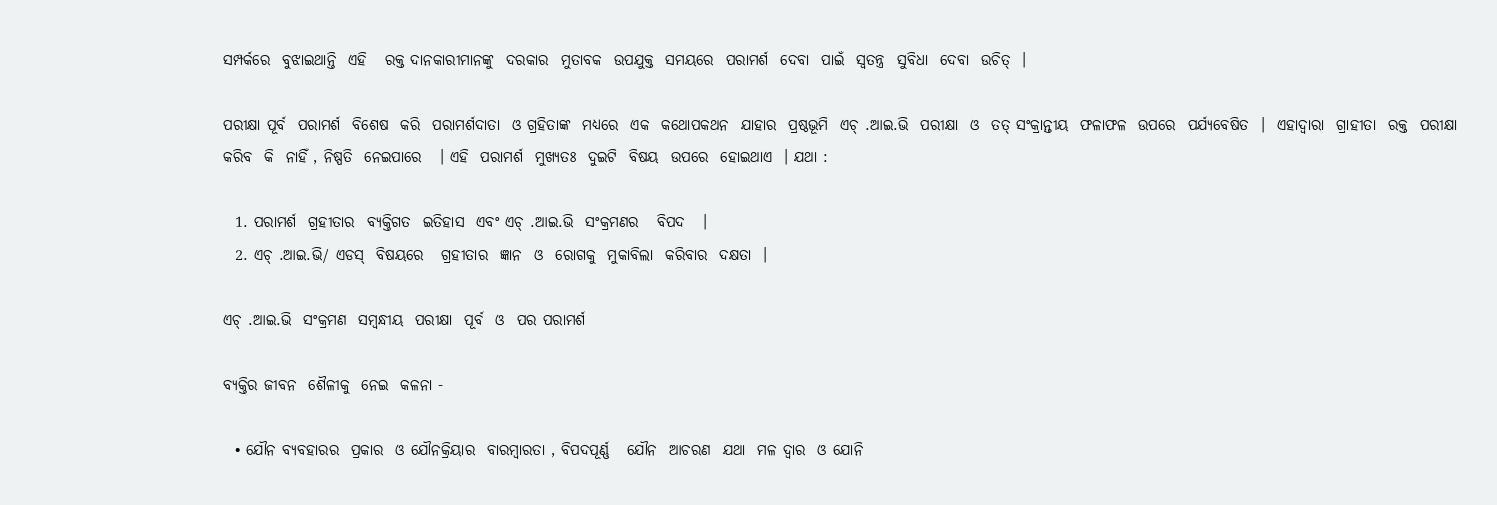ସମ୍ପର୍କରେ  ବୁଝାଇଥାନ୍ତି  ଏହି   ରକ୍ତ ଦାନକାରୀମାନଙ୍କୁ  ଦରକାର  ମୁତାବକ  ଉପଯୁକ୍ତ  ସମୟରେ  ପରାମର୍ଶ  ଦେବା  ପାଇଁ  ସ୍ଵତନ୍ତ୍ର  ସୁବିଧା  ଦେବା  ଉଚିତ୍  ।

ପରୀକ୍ଷା ପୂର୍ବ  ପରାମର୍ଶ  ବିଶେଷ  କରି  ପରାମର୍ଶଦାତା  ଓ ଗ୍ରହିତାଙ୍କ  ମଧ୍ୟରେ  ଏକ  କଥୋପକଥନ  ଯାହାର  ପ୍ରଷ୍ଠଭୂମି  ଏଚ୍ .ଆଇ.ଭି  ପରୀକ୍ଷା  ଓ  ତତ୍ ସଂକ୍ରାନ୍ତୀୟ  ଫଳାଫଳ  ଉପରେ  ପର୍ଯ୍ୟବେଷିତ  ।  ଏହାଦ୍ୱାରା  ଗ୍ରାହୀତା  ରକ୍ତ  ପରୀକ୍ଷା  କରିବ  କି  ନାହିଁ , ନିଷ୍ପତି  ନେଇପାରେ   । ଏହି  ପରାମର୍ଶ  ମୁଖ୍ୟତଃ  ଦୁଇଟି  ବିଷୟ  ଉପରେ  ହୋଇଥାଏ  । ଯଥା :

  1. ପରାମର୍ଶ  ଗ୍ରହୀତାର  ବ୍ୟକ୍ତିଗତ  ଇତିହାସ  ଏବଂ ଏଚ୍ .ଆଇ.ଭି  ସଂକ୍ରମଣର   ବିପଦ   ।
  2. ଏଚ୍ .ଆଇ.ଭି/ ଏଡସ୍  ବିଷୟରେ   ଗ୍ରହୀତାର  ଜ୍ଞାନ  ଓ  ରୋଗକୁ  ମୁକାବିଲା  କରିବାର  ଦକ୍ଷତା  ।

ଏଚ୍ .ଆଇ.ଭି  ସଂକ୍ରମଣ  ସମ୍ବନ୍ଧୀୟ  ପରୀକ୍ଷା  ପୂର୍ବ  ଓ  ପର ପରାମର୍ଶ

ବ୍ୟକ୍ତିର ଜୀବନ  ଶୈଳୀକୁ  ନେଇ  କଳନା -

  • ଯୌନ ବ୍ୟବହାରର  ପ୍ରକାର  ଓ ଯୌନକ୍ରିୟାର  ବାରମ୍ବାରତା , ବିପଦପୂର୍ଣ୍ଣ   ଯୌନ  ଆଚରଣ  ଯଥା  ମଳ ଦ୍ଵାର  ଓ ଯୋନି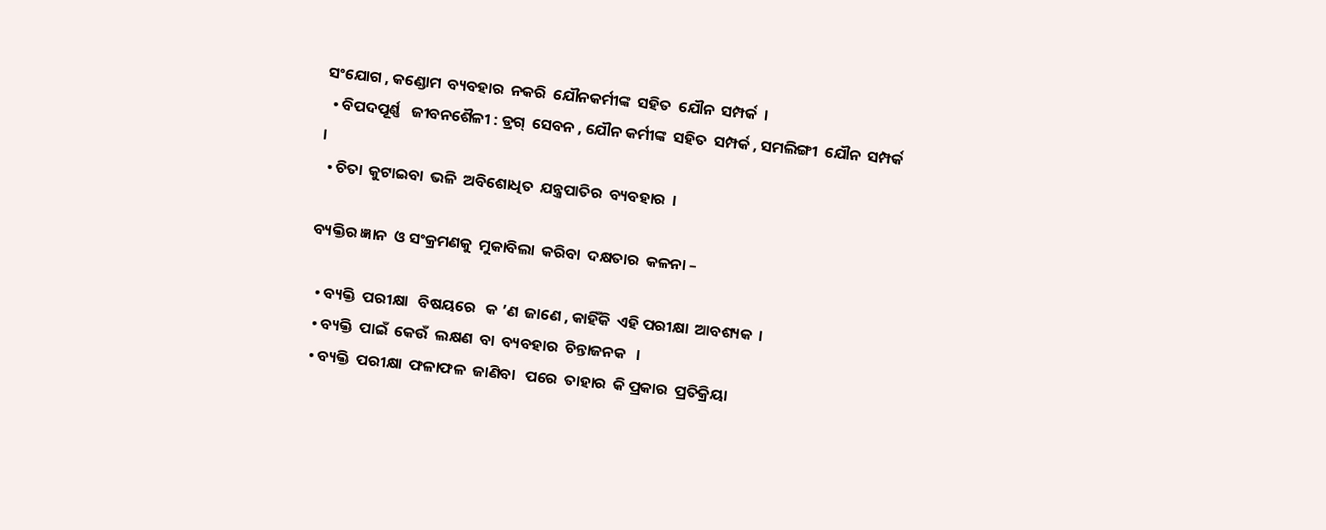ସଂଯୋଗ , କଣ୍ଡୋମ  ବ୍ୟବହାର  ନକରି  ଯୌନକର୍ମୀଙ୍କ  ସହିତ  ଯୌନ  ସମ୍ପର୍କ  ।
  • ବିପଦପୂର୍ଣ୍ଣ   ଜୀବନଶୈଳୀ : ଡ୍ରଗ୍  ସେବନ , ଯୌନ କର୍ମୀଙ୍କ  ସହିତ  ସମ୍ପର୍କ , ସମଲିଙ୍ଗୀ  ଯୌନ  ସମ୍ପର୍କ   ।
  • ଚିତା  କୁଟାଇବା  ଭଳି  ଅବିଶୋଧିତ  ଯନ୍ତ୍ରପାତିର  ବ୍ୟବହାର  ।

ବ୍ୟକ୍ତିର ଜ୍ଞାନ  ଓ ସଂକ୍ରମଣକୁ  ମୁକାବିଲା  କରିବା  ଦକ୍ଷତାର  କଳନା –

  • ବ୍ୟକ୍ତି  ପରୀକ୍ଷା   ବିଷୟରେ   କ ’ଣ  ଜାଣେ , କାହିଁକି  ଏହି ପରୀକ୍ଷା  ଆବଶ୍ୟକ  ।
  • ବ୍ୟକ୍ତି  ପାଇଁ  କେଉଁ  ଲକ୍ଷଣ  ବା  ବ୍ୟବହାର  ଚିନ୍ତାଜନକ   ।
  • ବ୍ୟକ୍ତି  ପରୀକ୍ଷା  ଫଳାଫଳ  ଜାଣିବା   ପରେ  ତାହାର  କି ପ୍ରକାର  ପ୍ରତିକ୍ରିୟା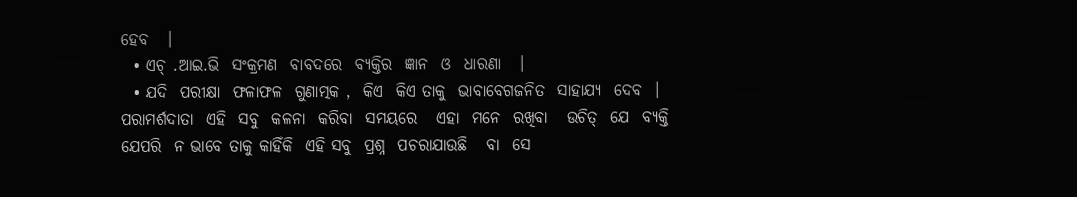ହେବ   ।
  • ଏଚ୍ .ଆଇ.ଭି  ସଂକ୍ରମଣ  ବାବଦରେ  ବ୍ୟକ୍ତିର  ଜ୍ଞାନ  ଓ  ଧାରଣା   ।
  • ଯଦି  ପରୀକ୍ଷା  ଫଳାଫଳ  ଗୁଣାତ୍ମକ ,  କିଏ  କିଏ ତାକୁ  ଭାବାବେଗଜନିତ  ସାହାଯ୍ୟ  ଦେବ  । ପରାମର୍ଶଦାତା  ଏହି  ସବୁ  କଳନା  କରିବା  ସମୟରେ   ଏହା  ମନେ  ରଖିବା   ଉଚିତ୍  ଯେ  ବ୍ୟକ୍ତି  ଯେପରି  ନ ଭାବେ ତାକୁ କାହିଁକି  ଏହି ସବୁ  ପ୍ରଶ୍ନ  ପଚରାଯାଉଛି   ବା  ସେ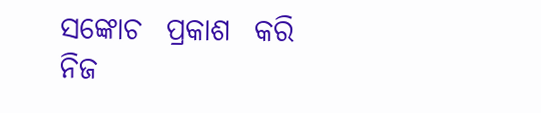ସଙ୍କୋଚ  ପ୍ରକାଶ  କରି ନିଜ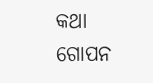କଥା  ଗୋପନ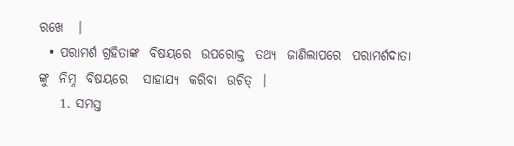ରଖେ   ।
  • ପରାମର୍ଶ ଗ୍ରହିତାଙ୍କ  ବିଷୟରେ  ଉପରୋକ୍ତ  ତଥ୍ୟ  ଜାଣିଲାପରେ  ପରାମର୍ଶଦାତା ଙ୍କୁ  ନିମ୍ନ  ବିଷୟରେ   ସାହାଯ୍ୟ  କରିବା  ଉଚିତ୍  ।
    1. ସମସ୍ତ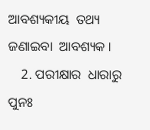ଆବଶ୍ୟକୀୟ  ତଥ୍ୟ  ଜଣାଇବା  ଆବଶ୍ୟକ ।
    2. ପରୀକ୍ଷାର  ଧାରାରୁ  ପୁନଃ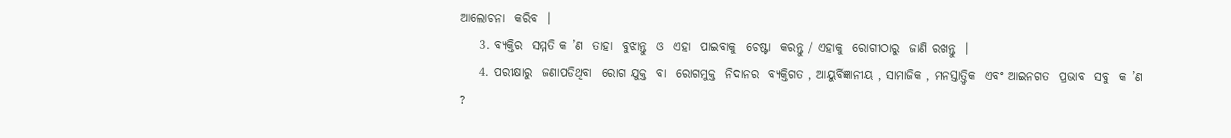ଆଲୋଚନା  କରିବ  ।
    3. ବ୍ୟକ୍ତିର  ସମ୍ମତି କ ’ଣ  ତାହା  ବୁଝାନ୍ତୁ  ଓ  ଏହା  ପାଇବାକୁ  ଚେଷ୍ଟା  କରନ୍ତୁ / ଏହାକୁ  ରୋଗୀଠାରୁ  ଜାଣି ରଖନ୍ତୁ  ।
    4. ପରୀକ୍ଷାରୁ  ଜଣାପଡିଥିବା  ରୋଗ ଯୁକ୍ତ  ବା  ରୋଗମୁକ୍ତ  ନିଦାନର  ବ୍ୟକ୍ତିଗତ , ଆୟୁର୍ବିଜ୍ଞାନୀୟ , ସାମାଜିକ , ମନସ୍ତାତ୍ତ୍ଵିକ  ଏବଂ ଆଇନଗତ  ପ୍ରଭାବ  ସବୁ  କ ’ଣ  ?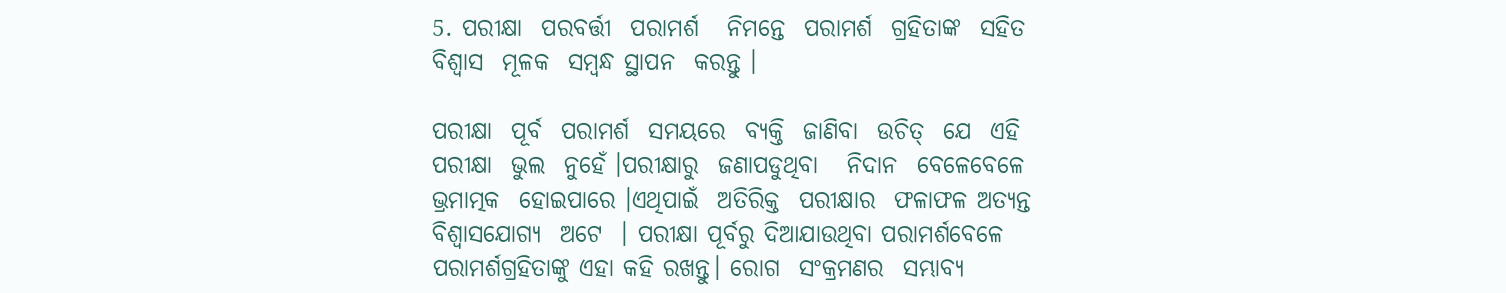5. ପରୀକ୍ଷା  ପରବର୍ତ୍ତୀ  ପରାମର୍ଶ   ନିମନ୍ତେ  ପରାମର୍ଶ  ଗ୍ରହିତାଙ୍କ  ସହିତ  ବିଶ୍ଵାସ  ମୂଳକ  ସମ୍ବନ୍ଧ ସ୍ଥାପନ  କରନ୍ତୁ ।

ପରୀକ୍ଷା  ପୂର୍ବ  ପରାମର୍ଶ  ସମୟରେ  ବ୍ୟକ୍ତି  ଜାଣିବା  ଉଚିତ୍  ଯେ  ଏହି  ପରୀକ୍ଷା  ଭୁଲ  ନୁହେଁ ।ପରୀକ୍ଷାରୁ  ଜଣାପଡୁଥିବା   ନିଦାନ  ବେଳେବେଳେ  ଭ୍ରମାତ୍ମକ  ହୋଇପାରେ ।ଏଥିପାଇଁ  ଅତିରିକ୍ତ  ପରୀକ୍ଷାର  ଫଳାଫଳ ଅତ୍ୟନ୍ତ ବିଶ୍ୱାସଯୋଗ୍ୟ  ଅଟେ  । ପରୀକ୍ଷା ପୂର୍ବରୁ ଦିଆଯାଉଥିବା ପରାମର୍ଶବେଳେ ପରାମର୍ଶଗ୍ରହିତାଙ୍କୁ ଏହା କହି ରଖନ୍ତୁ। ରୋଗ  ସଂକ୍ରମଣର  ସମ୍ଭାବ୍ୟ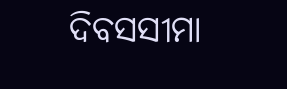ଦିବସସୀମା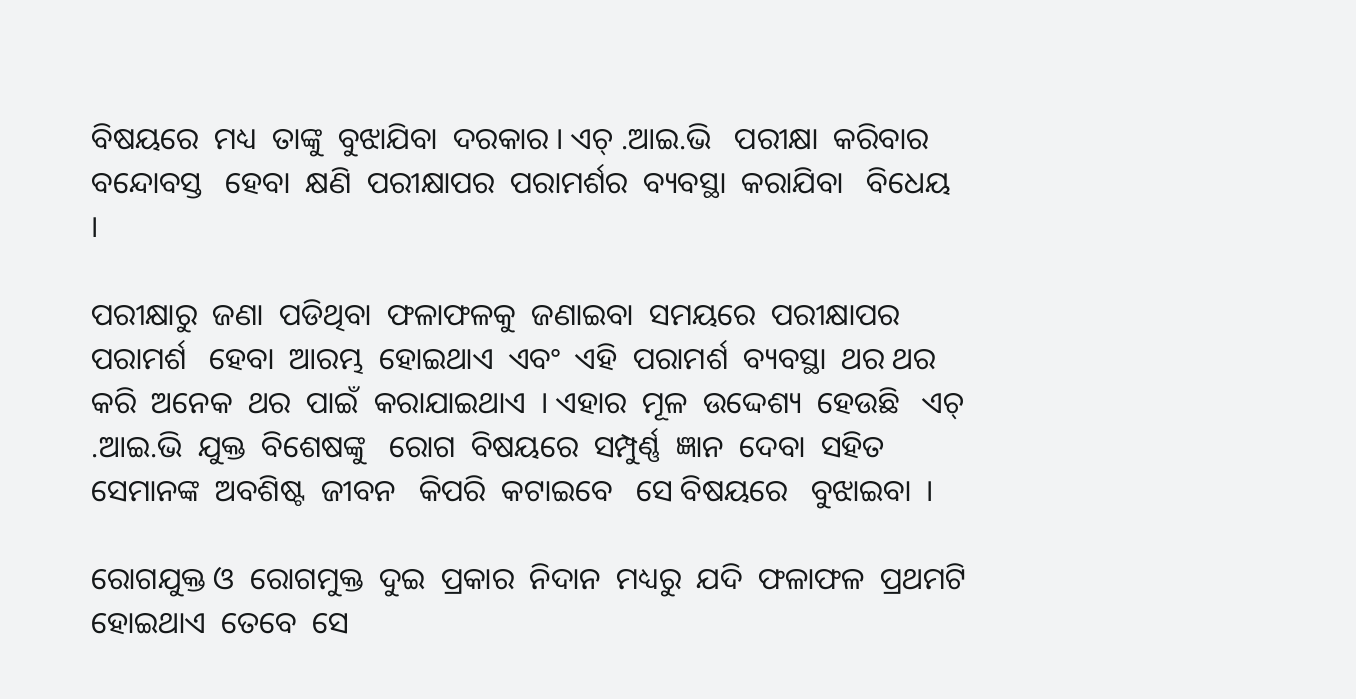ବିଷୟରେ  ମଧ୍ୟ  ତାଙ୍କୁ  ବୁଝାଯିବା  ଦରକାର । ଏଚ୍ .ଆଇ.ଭି   ପରୀକ୍ଷା  କରିବାର   ବନ୍ଦୋବସ୍ତ   ହେବା  କ୍ଷଣି  ପରୀକ୍ଷାପର  ପରାମର୍ଶର  ବ୍ୟବସ୍ଥା  କରାଯିବା   ବିଧେୟ   ।

ପରୀକ୍ଷାରୁ  ଜଣା  ପଡିଥିବା  ଫଳାଫଳକୁ  ଜଣାଇବା  ସମୟରେ  ପରୀକ୍ଷାପର  ପରାମର୍ଶ   ହେବା  ଆରମ୍ଭ  ହୋଇଥାଏ  ଏବଂ  ଏହି  ପରାମର୍ଶ  ବ୍ୟବସ୍ଥା  ଥର ଥର  କରି  ଅନେକ  ଥର  ପାଇଁ  କରାଯାଇଥାଏ  । ଏହାର  ମୂଳ  ଉଦ୍ଦେଶ୍ୟ  ହେଉଛି   ଏଚ୍ .ଆଇ.ଭି  ଯୁକ୍ତ  ବିଶେଷଙ୍କୁ   ରୋଗ  ବିଷୟରେ  ସମ୍ପୁର୍ଣ୍ଣ  ଜ୍ଞାନ  ଦେବା  ସହିତ  ସେମାନଙ୍କ  ଅବଶିଷ୍ଟ  ଜୀବନ   କିପରି  କଟାଇବେ   ସେ ବିଷୟରେ   ବୁଝାଇବା  ।

ରୋଗଯୁକ୍ତ ଓ  ରୋଗମୁକ୍ତ  ଦୁଇ  ପ୍ରକାର  ନିଦାନ  ମଧ୍ୟରୁ  ଯଦି  ଫଳାଫଳ  ପ୍ରଥମଟି  ହୋଇଥାଏ  ତେବେ  ସେ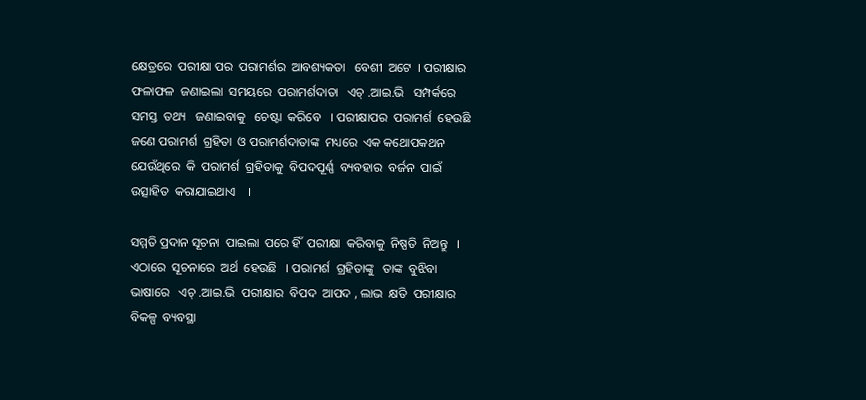କ୍ଷେତ୍ରରେ  ପରୀକ୍ଷା ପର  ପରାମର୍ଶର  ଆବଶ୍ୟକତା   ବେଶୀ  ଅଟେ  । ପରୀକ୍ଷାର   ଫଳାଫଳ  ଜଣାଇଲା  ସମୟରେ  ପରାମର୍ଶଦାତା   ଏଚ୍ .ଆଇ.ଭି   ସମ୍ପର୍କରେ  ସମସ୍ତ  ତଥ୍ୟ   ଜଣାଇବାକୁ   ଚେଷ୍ଟା  କରିବେ   । ପରୀକ୍ଷାପର  ପରାମର୍ଶ  ହେଉଛି  ଜଣେ ପରାମର୍ଶ  ଗ୍ରହିତା  ଓ ପରାମର୍ଶଦାତାଙ୍କ  ମଧ୍ୟରେ  ଏକ କଥୋପକଥନ  ଯେଉଁଥିରେ  କି  ପରାମର୍ଶ  ଗ୍ରହିତାକୁ  ବିପଦପୂର୍ଣ୍ଣ  ବ୍ୟବହାର  ବର୍ଜନ  ପାଇଁ  ଉତ୍ସାହିତ  କରାଯାଇଥାଏ    ।

ସମ୍ମତି ପ୍ରଦାନ ସୂଚନା  ପାଇଲା  ପରେ ହିଁ  ପରୀକ୍ଷା  କରିବାକୁ  ନିଷ୍ପତି  ନିଅନ୍ତୁ   । ଏଠାରେ  ସୂଚନାରେ  ଅର୍ଥ  ହେଉଛି   । ପରାମର୍ଶ  ଗ୍ରହିତାଙ୍କୁ   ତାଙ୍କ  ବୁଝିବା  ଭାଷାରେ   ଏଚ୍ .ଆଇ.ଭି  ପରୀକ୍ଷାର  ବିପଦ  ଆପଦ , ଲାଭ  କ୍ଷତି  ପରୀକ୍ଷାର  ବିକଳ୍ପ  ବ୍ୟବସ୍ଥା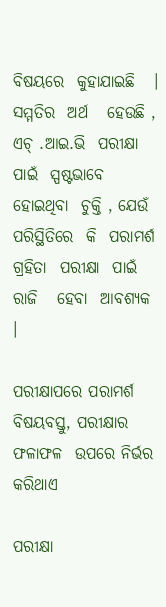ବିଷୟରେ  କୁହାଯାଇଛି   । ସମ୍ମତିର  ଅର୍ଥ   ହେଉଛି , ଏଚ୍ .ଆଇ.ଭି  ପରୀକ୍ଷା  ପାଇଁ  ସ୍ପଷ୍ଟଭାବେ  ହୋଇଥିବା  ଚୁକ୍ତି , ଯେଉଁ ପରିସ୍ଥିତିରେ  କି  ପରାମର୍ଶ ଗ୍ରହିତା  ପରୀକ୍ଷା  ପାଇଁ  ରାଜି   ହେବା  ଆବଶ୍ୟକ   ।

ପରୀକ୍ଷାପରେ ପରାମର୍ଶ ବିଷୟବସ୍ତୁ, ପରୀକ୍ଷାର  ଫଳାଫଳ  ଉପରେ ନିର୍ଭର କରିଥାଏ

ପରୀକ୍ଷା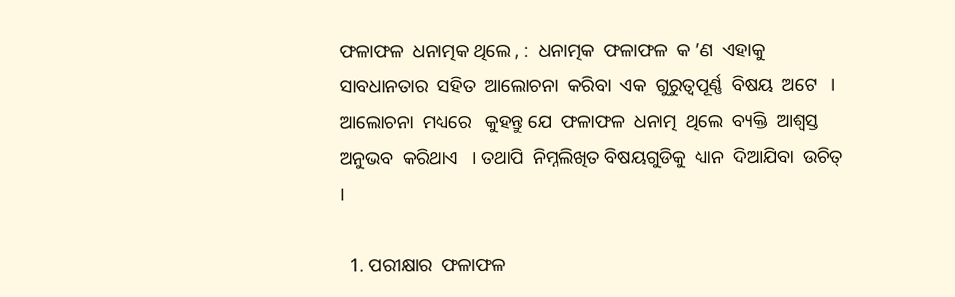ଫଳାଫଳ  ଧନାତ୍ମକ ଥିଲେ , :  ଧନାତ୍ମକ  ଫଳାଫଳ  କ ’ଣ  ଏହାକୁ  ସାବଧାନତାର  ସହିତ  ଆଲୋଚନା  କରିବା  ଏକ  ଗୁରୁତ୍ଵପୂର୍ଣ୍ଣ  ବିଷୟ  ଅଟେ   । ଆଲୋଚନା  ମଧ୍ୟରେ   କୁହନ୍ତୁ ଯେ  ଫଳାଫଳ  ଧନାତ୍ମ  ଥିଲେ  ବ୍ୟକ୍ତି  ଆଶ୍ଵସ୍ତ ଅନୁଭବ  କରିଥାଏ   । ତଥାପି  ନିମ୍ନଲିଖିତ ବିଷୟଗୁଡିକୁ  ଧ୍ୟାନ  ଦିଆଯିବା  ଉଚିତ୍  ।

  1. ପରୀକ୍ଷାର  ଫଳାଫଳ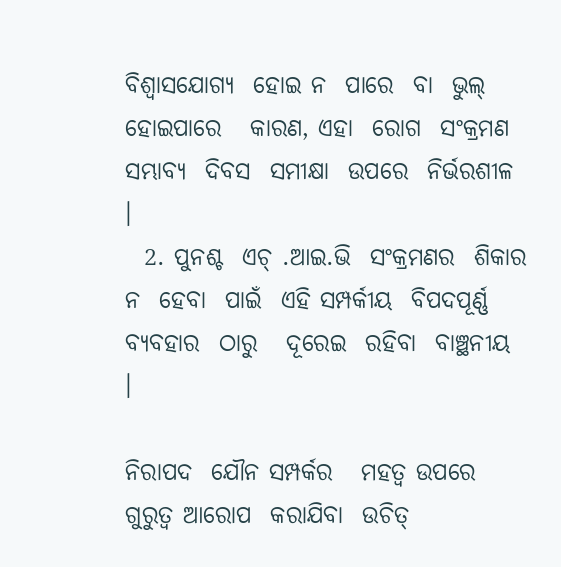ବିଶ୍ୱାସଯୋଗ୍ୟ  ହୋଇ ନ  ପାରେ  ବା  ଭୁଲ୍  ହୋଇପାରେ   କାରଣ, ଏହା  ରୋଗ  ସଂକ୍ରମଣ  ସମ୍ଭାବ୍ୟ  ଦିବସ  ସମୀକ୍ଷା  ଉପରେ  ନିର୍ଭରଶୀଳ  ।
  2. ପୁନଶ୍ଚ  ଏଚ୍ .ଆଇ.ଭି  ସଂକ୍ରମଣର  ଶିକାର  ନ  ହେବା  ପାଇଁ  ଏହି ସମ୍ପର୍କୀୟ  ବିପଦପୂର୍ଣ୍ଣ  ବ୍ୟବହାର  ଠାରୁ   ଦୂରେଇ  ରହିବା  ବାଞ୍ଛନୀୟ  ।

ନିରାପଦ  ଯୌନ ସମ୍ପର୍କର   ମହତ୍ଵ ଉପରେ   ଗୁରୁତ୍ଵ ଆରୋପ  କରାଯିବା  ଉଚିତ୍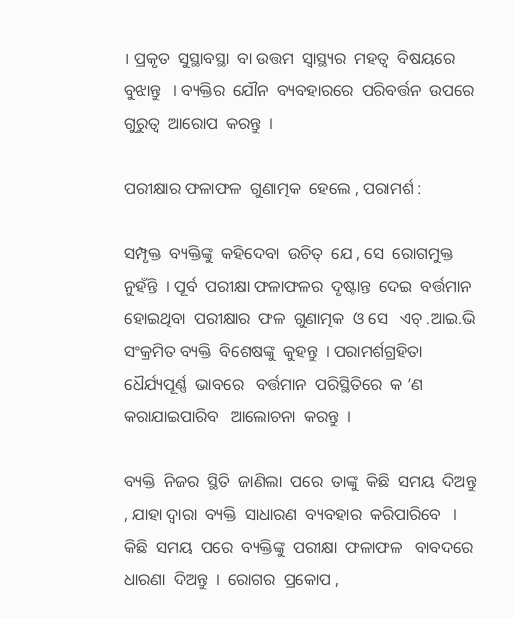। ପ୍ରକୃତ  ସୁସ୍ଥାବସ୍ଥା  ବା ଉତ୍ତମ  ସ୍ଵାସ୍ଥ୍ୟର  ମହତ୍ଵ  ବିଷୟରେ  ବୁଝାନ୍ତୁ   । ବ୍ୟକ୍ତିର  ଯୌନ  ବ୍ୟବହାରରେ  ପରିବର୍ତ୍ତନ  ଉପରେ  ଗୁରୁତ୍ଵ  ଆରୋପ  କରନ୍ତୁ  ।

ପରୀକ୍ଷାର ଫଳାଫଳ  ଗୁଣାତ୍ମକ  ହେଲେ , ପରାମର୍ଶ :

ସମ୍ପୃକ୍ତ  ବ୍ୟକ୍ତିଙ୍କୁ  କହିଦେବା  ଉଚିତ୍  ଯେ , ସେ  ରୋଗମୁକ୍ତ  ନୁହଁନ୍ତି  । ପୂର୍ବ  ପରୀକ୍ଷା ଫଳାଫଳର  ଦୃଷ୍ଟାନ୍ତ  ଦେଇ  ବର୍ତ୍ତମାନ  ହୋଇଥିବା  ପରୀକ୍ଷାର  ଫଳ  ଗୁଣାତ୍ମକ  ଓ ସେ   ଏଚ୍ .ଆଇ.ଭି ସଂକ୍ରମିତ ବ୍ୟକ୍ତି  ବିଶେଷଙ୍କୁ  କୁହନ୍ତୁ  । ପରାମର୍ଶଗ୍ରହିତା  ଧୈର୍ଯ୍ୟପୂର୍ଣ୍ଣ  ଭାବରେ   ବର୍ତ୍ତମାନ  ପରିସ୍ଥିତିରେ  କ ’ଣ  କରାଯାଇପାରିବ   ଆଲୋଚନା  କରନ୍ତୁ  ।

ବ୍ୟକ୍ତି  ନିଜର  ସ୍ଥିତି  ଜାଣିଲା  ପରେ  ତାଙ୍କୁ  କିଛି  ସମୟ  ଦିଅନ୍ତୁ , ଯାହା ଦ୍ଵାରା  ବ୍ୟକ୍ତି  ସାଧାରଣ  ବ୍ୟବହାର  କରିପାରିବେ   । କିଛି  ସମୟ  ପରେ  ବ୍ୟକ୍ତିଙ୍କୁ  ପରୀକ୍ଷା  ଫଳାଫଳ   ବାବଦରେ ଧାରଣା  ଦିଅନ୍ତୁ  ।  ରୋଗର  ପ୍ରକୋପ ,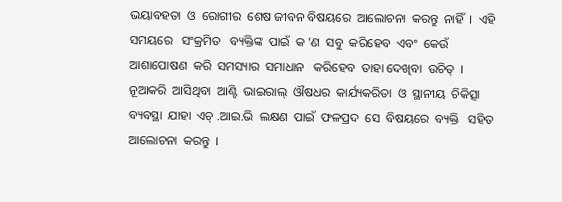ଭୟାବହତା  ଓ  ରୋଗୀର  ଶେଷ ଜୀବନ ବିଷୟରେ  ଆଲୋଚନା  କରନ୍ତୁ  ନାହିଁ  ।  ଏହି  ସମୟରେ   ସଂକ୍ରମିତ   ବ୍ୟକ୍ତିଙ୍କ  ପାଇଁ  କ ’ଣ  ସବୁ  କରିହେବ  ଏବଂ  କେଉଁ  ଆଶାପୋଷଣ  କରି  ସମସ୍ୟାର  ସମାଧାନ   କରିହେବ  ତାହା ଦେଖିବା  ଉଚିତ୍  । ନୂଆକରି  ଆସିଥିବା  ଆଣ୍ଟି  ଭାଇରାଲ୍  ଔଷଧର  କାର୍ଯ୍ୟକରିତା  ଓ  ସ୍ଥାନୀୟ  ଚିକିତ୍ସା  ବ୍ୟବସ୍ଥା  ଯାହା  ଏଚ୍ .ଆଇ.ଭି  ଲକ୍ଷଣ  ପାଇଁ  ଫଳପ୍ରଦ  ସେ  ବିଷୟରେ  ବ୍ୟକ୍ତି   ସହିତ  ଆଲୋଚନା  କରନ୍ତୁ  ।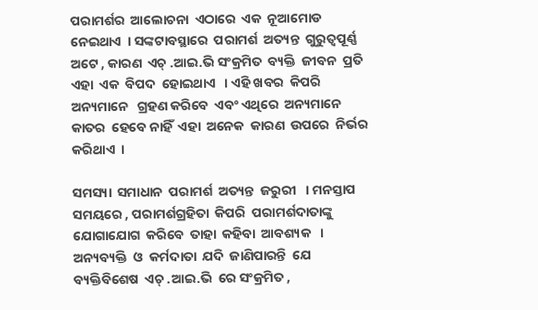ପରାମର୍ଶର  ଆଲୋଚନା  ଏଠାରେ  ଏକ  ନୂଆମୋଡ  ନେଇଥାଏ  । ସଙ୍କଟାବସ୍ଥାରେ  ପରାମର୍ଶ  ଅତ୍ୟନ୍ତ  ଗୁରୁତ୍ୱପୂର୍ଣ୍ଣ   ଅଟେ , କାରଣ  ଏଚ୍ .ଆଇ.ଭି ସଂକ୍ରମିତ  ବ୍ୟକ୍ତି  ଜୀବନ  ପ୍ରତି  ଏହା  ଏକ  ବିପଦ  ହୋଇଥାଏ   । ଏହି ଖବର  କିପରି  ଅନ୍ୟମାନେ   ଗ୍ରହଣ କରିବେ  ଏବଂ ଏଥିରେ  ଅନ୍ୟମାନେ  କାତର  ହେବେ ନାହିଁ  ଏହା  ଅନେକ  କାରଣ  ଉପରେ  ନିର୍ଭର  କରିଥାଏ  ।

ସମସ୍ୟା  ସମାଧାନ  ପରାମର୍ଶ  ଅତ୍ୟନ୍ତ  ଜରୁରୀ   । ମନସ୍ତାପ  ସମୟରେ , ପରାମର୍ଶଗ୍ରହିତା  କିପରି  ପରାମର୍ଶଦାତାଙ୍କୁ  ଯୋଗାଯୋଗ  କରିବେ  ତାହା  କହିବା  ଆବଶ୍ୟକ   । ଅନ୍ୟବ୍ୟକ୍ତି  ଓ  କର୍ମଦାତା  ଯଦି  ଜାଣିପାରନ୍ତି  ଯେ  ବ୍ୟକ୍ତିବିଶେଷ  ଏଚ୍ .ଆଇ.ଭି  ରେ ସଂକ୍ରମିତ ,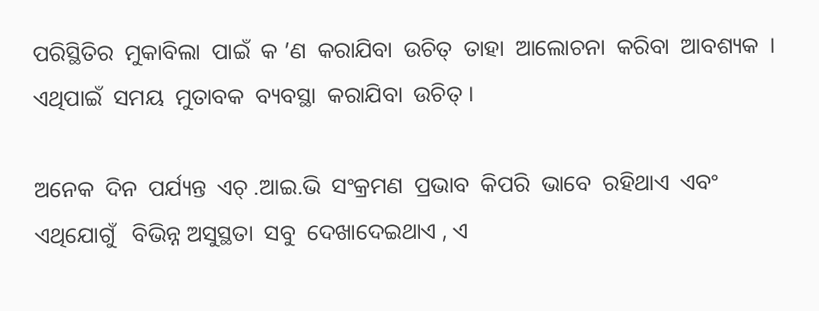ପରିସ୍ଥିତିର  ମୁକାବିଲା  ପାଇଁ  କ ’ଣ  କରାଯିବା  ଉଚିତ୍  ତାହା  ଆଲୋଚନା  କରିବା  ଆବଶ୍ୟକ  । ଏଥିପାଇଁ  ସମୟ  ମୁତାବକ  ବ୍ୟବସ୍ଥା  କରାଯିବା  ଉଚିତ୍ ।

ଅନେକ  ଦିନ  ପର୍ଯ୍ୟନ୍ତ  ଏଚ୍ .ଆଇ.ଭି  ସଂକ୍ରମଣ  ପ୍ରଭାବ  କିପରି  ଭାବେ  ରହିଥାଏ  ଏବଂ ଏଥିଯୋଗୁଁ   ବିଭିନ୍ନ ଅସୁସ୍ଥତା  ସବୁ  ଦେଖାଦେଇଥାଏ , ଏ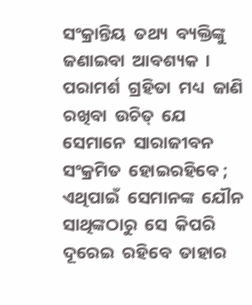ସଂକ୍ରାନ୍ତିୟ  ତଥ୍ୟ  ବ୍ୟକ୍ତିଙ୍କୁ  ଜଣାଇବା  ଆବଶ୍ୟକ  । ପରାମର୍ଶ  ଗ୍ରହିତା  ମଧ୍ୟ  ଜାଣି  ରଖିବା  ଉଚିତ୍  ଯେ  ସେମାନେ  ସାରାଜୀବନ   ସଂକ୍ରମିତ  ହୋଇରହିବେ ; ଏଥିପାଇଁ  ସେମାନଙ୍କ  ଯୌନ  ସାଥିଙ୍କଠାରୁ  ସେ  କିପରି  ଦୂରେଇ  ରହିବେ  ତାହାର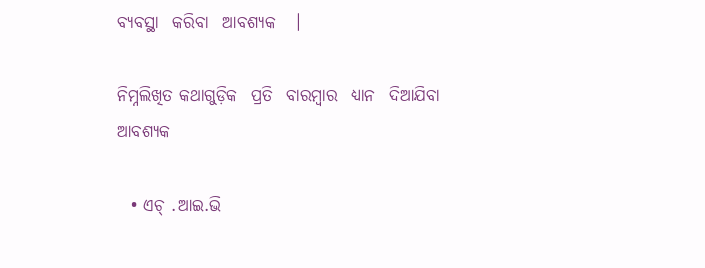ବ୍ୟବସ୍ଥା  କରିବା  ଆବଶ୍ୟକ   ।

ନିମ୍ନଲିଖିତ କଥାଗୁଡ଼ିକ  ପ୍ରତି  ବାରମ୍ବାର  ଧ୍ୟାନ  ଦିଆଯିବା   ଆବଶ୍ୟକ

  • ଏଚ୍ .ଆଇ.ଭି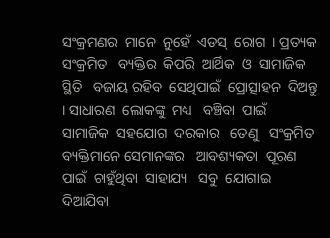ସଂକ୍ରମଣର  ମାନେ  ନୁହେଁ  ଏଡସ୍  ରୋଗ  । ପ୍ରତ୍ୟକ ସଂକ୍ରମିତ   ବ୍ୟକ୍ତିର  କିପରି  ଆର୍ଥିକ  ଓ  ସାମାଜିକ  ସ୍ଥିତି   ବଜାୟ ରହିବ  ସେଥିପାଇଁ  ପ୍ରୋତ୍ସାହନ  ଦିଅନ୍ତୁ   । ସାଧାରଣ  ଲୋକଙ୍କୁ  ମଧ୍ୟ   ବଞ୍ଚିବା  ପାଇଁ  ସାମାଜିକ  ସହଯୋଗ  ଦରକାର   ତେଣୁ   ସଂକ୍ରମିତ  ବ୍ୟକ୍ତିମାନେ ସେମାନଙ୍କର   ଆବଶ୍ୟକତା  ପୂରଣ   ପାଇଁ  ଚାହୁଁଥିବା  ସାହାଯ୍ୟ   ସବୁ  ଯୋଗାଇ  ଦିଆଯିବା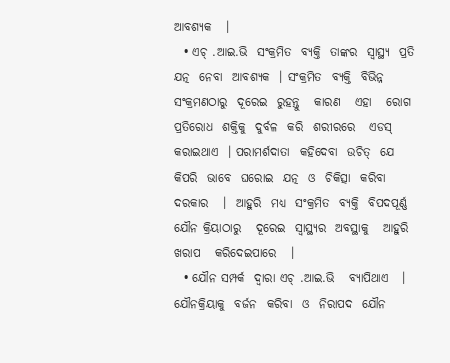ଆବଶ୍ୟକ   ।
  • ଏଚ୍ .ଆଇ.ଭି  ସଂକ୍ରମିତ  ବ୍ୟକ୍ତି  ତାଙ୍କର  ସ୍ୱାସ୍ଥ୍ୟ  ପ୍ରତି  ଯତ୍ନ  ନେବା  ଆବଶ୍ୟକ  । ସଂକ୍ରମିତ  ବ୍ୟକ୍ତି  ବିଭିନ୍ନ  ସଂକ୍ରମଣଠାରୁ  ଦୂରେଇ  ରୁହନ୍ତୁ   କାରଣ   ଏହା   ରୋଗ  ପ୍ରତିରୋଧ  ଶକ୍ତିକୁ  ଦୁର୍ବଳ  କରି  ଶରୀରରେ   ଏଡସ୍  କରାଇଥାଏ  । ପରାମର୍ଶଦାତା  କହିଦେବା  ଉଚିତ୍  ଯେ  କିପରି  ଭାବେ  ଘରୋଇ  ଯତ୍ନ  ଓ  ଚିକିତ୍ସା  କରିବା  ଦରକାର   ।  ଆହୁରି  ମଧ୍ୟ  ସଂକ୍ରମିତ  ବ୍ୟକ୍ତି  ବିପଦପୂର୍ଣ୍ଣ ଯୌନ କ୍ରିୟାଠାରୁ   ଦୂରେଇ  ସ୍ଵାସ୍ଥ୍ୟର  ଅବସ୍ଥାକୁ   ଆହୁରି ଖରାପ   କରିଦେଇପାରେ   ।
  • ଯୌନ ସମ୍ପର୍କ  ଦ୍ଵାରା ଏଚ୍ .ଆଇ.ଭି   ବ୍ୟାପିଥାଏ   । ଯୌନକ୍ରିୟାକୁ  ବର୍ଜନ  କରିବା  ଓ  ନିରାପଦ  ଯୌନ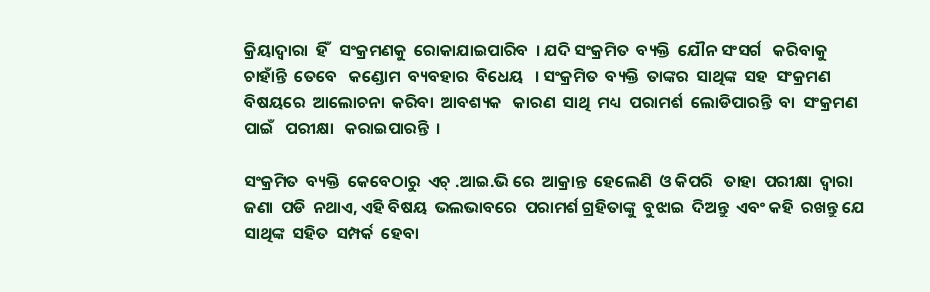କ୍ରିୟାଦ୍ୱାରା  ହିଁ   ସଂକ୍ରମଣକୁ  ରୋକାଯାଇପାରିବ  । ଯଦି ସଂକ୍ରମିତ  ବ୍ୟକ୍ତି  ଯୌନ ସଂସର୍ଗ   କରିବାକୁ  ଚାହାଁନ୍ତି  ତେବେ   କଣ୍ଡୋମ  ବ୍ୟବହାର  ବିଧେୟ   । ସଂକ୍ରମିତ  ବ୍ୟକ୍ତି  ତାଙ୍କର  ସାଥିଙ୍କ  ସହ  ସଂକ୍ରମଣ   ବିଷୟରେ  ଆଲୋଚନା  କରିବା  ଆବଶ୍ୟକ   କାରଣ  ସାଥି  ମଧ୍ୟ  ପରାମର୍ଶ  ଲୋଡିପାରନ୍ତି  ବା  ସଂକ୍ରମଣ  ପାଇଁ   ପରୀକ୍ଷା   କରାଇପାରନ୍ତି  ।

ସଂକ୍ରମିତ  ବ୍ୟକ୍ତି  କେବେଠାରୁ  ଏଚ୍ .ଆଇ.ଭି ରେ  ଆକ୍ରାନ୍ତ  ହେଲେଣି  ଓ କିପରି   ତାହା  ପରୀକ୍ଷା  ଦ୍ଵାରା  ଜଣା  ପଡି  ନଥାଏ, ଏହି ବିଷୟ  ଭଲଭାବରେ  ପରାମର୍ଶ ଗ୍ରହିତାଙ୍କୁ  ବୁଝାଇ  ଦିଅନ୍ତୁ  ଏବଂ କହି  ରଖନ୍ତୁ ଯେ   ସାଥିଙ୍କ  ସହିତ  ସମ୍ପର୍କ  ହେବା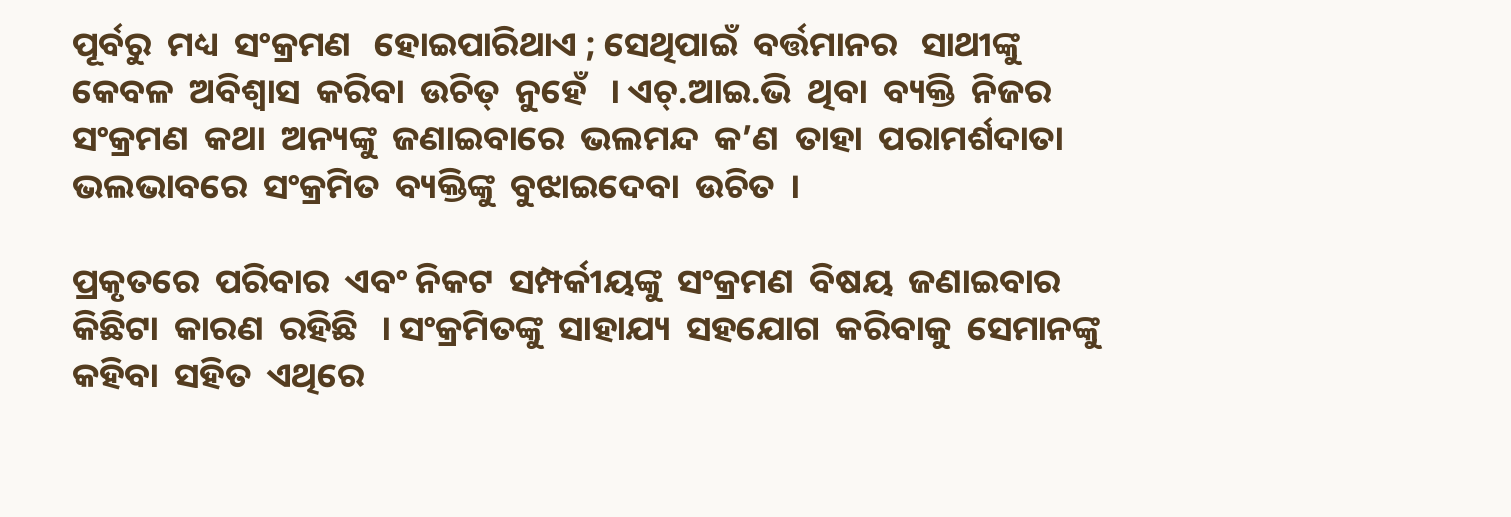ପୂର୍ବରୁ  ମଧ୍ୟ  ସଂକ୍ରମଣ   ହୋଇପାରିଥାଏ ; ସେଥିପାଇଁ  ବର୍ତ୍ତମାନର   ସାଥୀଙ୍କୁ  କେବଳ  ଅବିଶ୍ଵାସ  କରିବା  ଉଚିତ୍  ନୁହେଁ   । ଏଚ୍.ଆଇ.ଭି  ଥିବା  ବ୍ୟକ୍ତି  ନିଜର  ସଂକ୍ରମଣ  କଥା  ଅନ୍ୟଙ୍କୁ  ଜଣାଇବାରେ  ଭଲମନ୍ଦ  କ’ଣ  ତାହା  ପରାମର୍ଶଦାତା  ଭଲଭାବରେ  ସଂକ୍ରମିତ  ବ୍ୟକ୍ତିଙ୍କୁ  ବୁଝାଇଦେବା  ଉଚିତ  ।

ପ୍ରକୃତରେ  ପରିବାର  ଏବଂ ନିକଟ  ସମ୍ପର୍କୀୟଙ୍କୁ  ସଂକ୍ରମଣ  ବିଷୟ  ଜଣାଇବାର  କିଛିଟା  କାରଣ  ରହିଛି   । ସଂକ୍ରମିତଙ୍କୁ  ସାହାଯ୍ୟ  ସହଯୋଗ  କରିବାକୁ  ସେମାନଙ୍କୁ   କହିବା  ସହିତ  ଏଥିରେ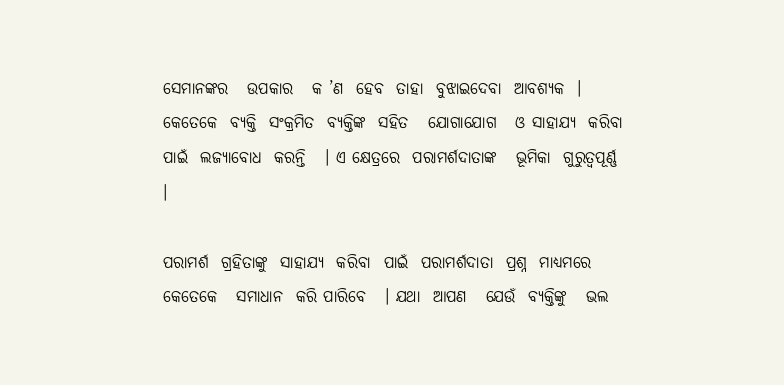ସେମାନଙ୍କର   ଉପକାର   କ ’ଣ  ହେବ  ତାହା  ବୁଝାଇଦେବା  ଆବଶ୍ୟକ  । କେତେକେ  ବ୍ୟକ୍ତି  ସଂକ୍ରମିତ  ବ୍ୟକ୍ତିଙ୍କ  ସହିତ   ଯୋଗାଯୋଗ   ଓ ସାହାଯ୍ୟ  କରିବା  ପାଇଁ  ଲଜ୍ୟାବୋଧ  କରନ୍ତି   । ଏ କ୍ଷେତ୍ରରେ  ପରାମର୍ଶଦାତାଙ୍କ   ଭୂମିକା  ଗୁରୁତ୍ୱପୂର୍ଣ୍ଣ   ।

ପରାମର୍ଶ  ଗ୍ରହିତାଙ୍କୁ  ସାହାଯ୍ୟ  କରିବା  ପାଇଁ  ପରାମର୍ଶଦାତା  ପ୍ରଶ୍ନ  ମାଧ୍ୟମରେ   କେତେକେ   ସମାଧାନ  କରି ପାରିବେ   । ଯଥା  ଆପଣ   ଯେଉଁ  ବ୍ୟକ୍ତିଙ୍କୁ   ଭଲ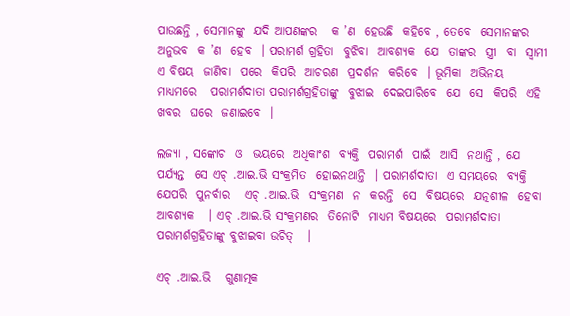ପାଉଛନ୍ତି , ସେମାନଙ୍କୁ  ଯଦି ଆପଣଙ୍କର   କ ’ଣ  ହେଉଛି  କହିବେ , ତେବେ  ସେମାନଙ୍କର  ଅନୁଭବ  କ ’ଣ  ହେବ  । ପରାମର୍ଶ ଗ୍ରହିତା  ବୁଝିବା  ଆବଶ୍ୟକ  ଯେ  ତାଙ୍କର  ସ୍ତ୍ରୀ  ବା  ସ୍ଵାମୀ  ଏ ବିଷୟ  ଜାଣିବା  ପରେ  କିପରି  ଆଚରଣ  ପ୍ରଦର୍ଶନ  କରିବେ  । ଭୂମିକା  ଅଭିନୟ  ମାଧ୍ୟମରେ   ପରାମର୍ଶଦାତା ପରାମର୍ଶଗ୍ରହିତାଙ୍କୁ  ବୁଝାଇ  ଦେଇପାରିବେ  ଯେ  ସେ  କିପରି  ଏହି  ଖବର  ଘରେ  ଜଣାଇବେ  ।

ଲଜ୍ୟା , ସଙ୍କୋଚ  ଓ  ଭୟରେ  ଅଧିକାଂଶ  ବ୍ୟକ୍ତି  ପରାମର୍ଶ  ପାଇଁ  ଆସି  ନଥାନ୍ତି , ଯେ  ପର୍ଯ୍ୟନ୍ତ  ସେ ଏଚ୍ .ଆଇ.ଭି ସଂକ୍ରମିତ  ହୋଇନଥାନ୍ତି  । ପରାମର୍ଶଦାତା  ଏ ସମୟରେ  ବ୍ୟକ୍ତି  ଯେପରି  ପୁନର୍ବାର   ଏଚ୍ .ଆଇ.ଭି  ସଂକ୍ରମଣ  ନ  କରନ୍ତି  ସେ  ବିଷୟରେ  ଯତ୍ନଶୀଳ  ହେବା  ଆବଶ୍ୟକ   । ଏଚ୍ .ଆଇ.ଭି ସଂକ୍ରମଣର  ତିନୋଟି  ମାଧ୍ୟମ ବିଷୟରେ  ପରାମର୍ଶଦାତା  ପରାମର୍ଶଗ୍ରହିତାଙ୍କୁ ବୁଝାଇବା ଉଚିତ୍   ।

ଏଚ୍ .ଆଇ.ଭି   ଗୁଣାତ୍ମକ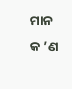ମାନ  କ ’ଣ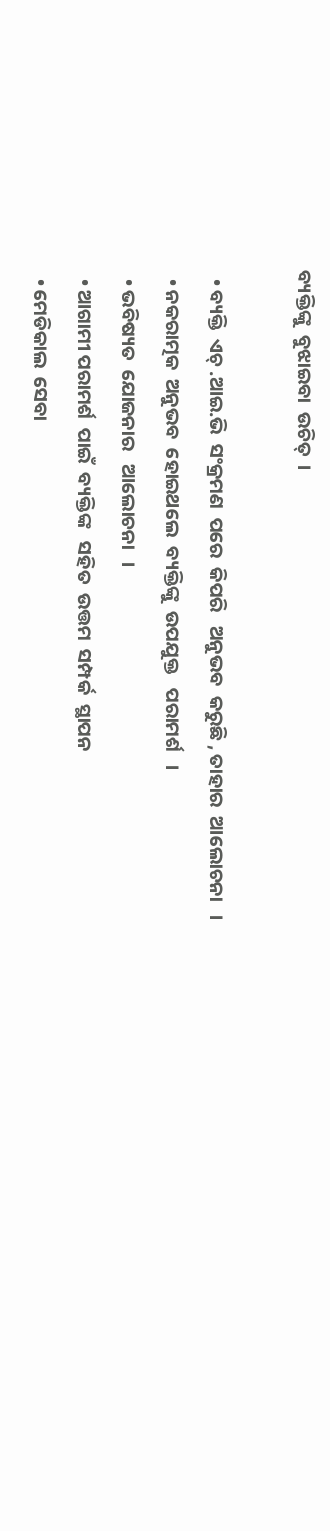ବ୍ୟକ୍ତିଙ୍କୁ  ବୁଝାଇବା  ଉଚିତ୍  ।

  • ବ୍ୟକ୍ତି  ଏଚ୍ .ଆଇ.ଭି  ସଂକ୍ରମଣ  ପରେ  କିପରି   ଅନୁଭବ  କରୁଛି , ତାହାର  ଆଲୋଚନା   ।
  • ନକରାତ୍ମକ  ଅନୁଭବ  ହୋଇଥଲେ  ବ୍ୟକ୍ତିଙ୍କୁ  ଉପଯୁକ୍ତ   ପରାମର୍ଶ   ।
  • ଭବିଷ୍ୟତ  ଯୋଜନାର   ଆଲୋଚନା   ।
  • ଆଗାମୀ ପରାମର୍ଶ  ପାଇଁ  ବ୍ୟକ୍ତିଙ୍କ   ସହିତ  ଉତ୍ତମ  ସମ୍ପର୍କ  ସ୍ଥାପନ
  • ମେଡିକାଲ  ସେବା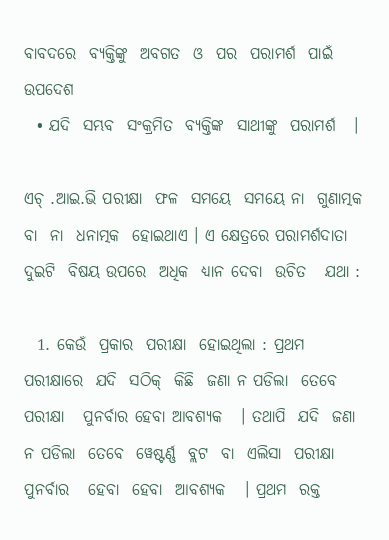ବାବଦରେ  ବ୍ୟକ୍ତିଙ୍କୁ  ଅବଗତ  ଓ  ପର  ପରାମର୍ଶ  ପାଇଁ  ଉପଦେଶ
  • ଯଦି  ସମ୍ଭବ  ସଂକ୍ରମିତ  ବ୍ୟକ୍ତିଙ୍କ  ସାଥୀଙ୍କୁ  ପରାମର୍ଶ   ।

ଏଚ୍ .ଆଇ.ଭି ପରୀକ୍ଷା  ଫଳ  ସମୟେ  ସମୟେ ନା  ଗୁଣାତ୍ମକ  ବା  ନା  ଧନାତ୍ମକ  ହୋଇଥାଏ । ଏ କ୍ଷେତ୍ରରେ ପରାମର୍ଶଦାତା  ଦୁଇଟି  ବିଷୟ ଉପରେ  ଅଧିକ  ଧ୍ୟାନ ଦେବା  ଉଚିତ   ଯଥା :

  1. କେଉଁ  ପ୍ରକାର  ପରୀକ୍ଷା  ହୋଇଥିଲା : ପ୍ରଥମ  ପରୀକ୍ଷାରେ  ଯଦି  ସଠିକ୍  କିଛି  ଜଣା ନ ପଡିଲା  ତେବେ  ପରୀକ୍ଷା   ପୁନର୍ବାର ହେବା ଆବଶ୍ୟକ   । ତଥାପି  ଯଦି  ଜଣା ନ ପଡିଲା  ତେବେ  ୱେଷ୍ଟର୍ଣ୍ଣ  ବ୍ଲଟ  ବା  ଏଲିସା  ପରୀକ୍ଷା   ପୁନର୍ବାର   ହେବା  ହେବା  ଆବଶ୍ୟକ   । ପ୍ରଥମ  ରକ୍ତ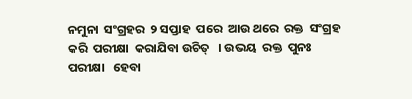ନମୁନା  ସଂଗ୍ରହର  ୨ ସପ୍ତାହ  ପରେ  ଆଉ ଥରେ  ରକ୍ତ  ସଂଗ୍ରହ  କରି  ପରୀକ୍ଷା  କରାଯିବା ଉଚିତ୍   । ଉଭୟ  ରକ୍ତ  ପୁନଃ  ପରୀକ୍ଷା   ହେବା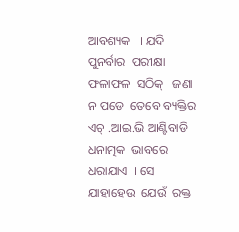ଆବଶ୍ୟକ   । ଯଦି  ପୁନର୍ବାର  ପରୀକ୍ଷା  ଫଳାଫଳ  ସଠିକ୍   ଜଣା ନ ପଡେ  ତେବେ ବ୍ୟକ୍ତିର ଏଚ୍ .ଆଇ.ଭି ଆଣ୍ଟିବାଡି  ଧନାତ୍ମକ  ଭାବରେ   ଧରାଯାଏ  । ସେ  ଯାହାହେଉ  ଯେଉଁ  ରକ୍ତ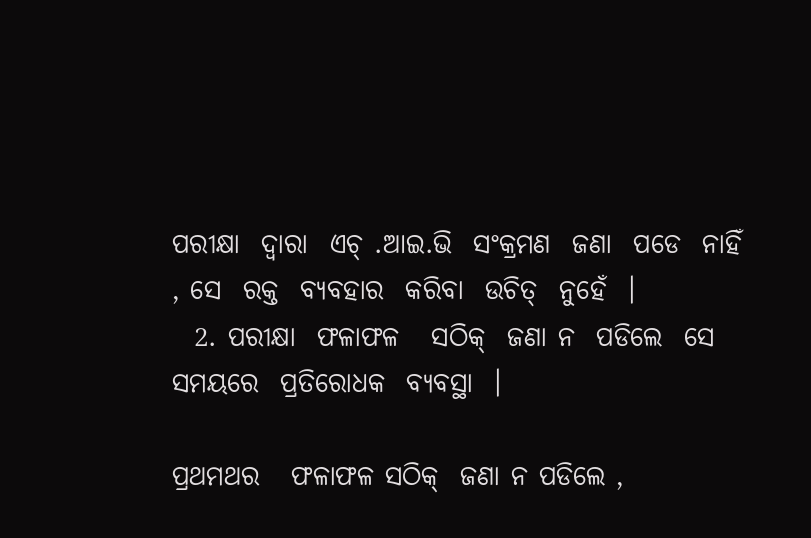ପରୀକ୍ଷା  ଦ୍ଵାରା  ଏଚ୍ .ଆଇ.ଭି  ସଂକ୍ରମଣ  ଜଣା  ପଡେ  ନାହିଁ , ସେ  ରକ୍ତ  ବ୍ୟବହାର  କରିବା  ଉଚିତ୍  ନୁହେଁ  ।
  2. ପରୀକ୍ଷା  ଫଳାଫଳ   ସଠିକ୍  ଜଣା ନ  ପଡିଲେ  ସେ  ସମୟରେ  ପ୍ରତିରୋଧକ  ବ୍ୟବସ୍ଥା  ।

ପ୍ରଥମଥର   ଫଳାଫଳ ସଠିକ୍  ଜଣା ନ ପଡିଲେ ,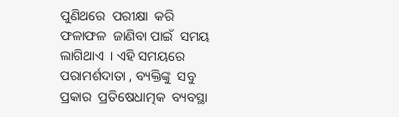ପୁଣିଥରେ  ପରୀକ୍ଷା  କରି  ଫଳାଫଳ  ଜାଣିବା ପାଇଁ  ସମୟ  ଲାଗିଥାଏ  । ଏହି ସମୟରେ   ପରାମର୍ଶଦାତା , ବ୍ୟକ୍ତିଙ୍କୁ  ସବୁ ପ୍ରକାର  ପ୍ରତିଷେଧାତ୍ମକ  ବ୍ୟବସ୍ଥା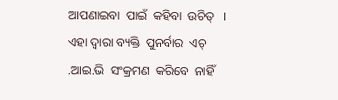ଆପଣାଇବା  ପାଇଁ  କହିବା  ଉଚିତ୍   । ଏହା ଦ୍ଵାରା ବ୍ୟକ୍ତି  ପୁନର୍ବାର  ଏଚ୍ .ଆଇ.ଭି  ସଂକ୍ରମଣ  କରିବେ  ନାହିଁ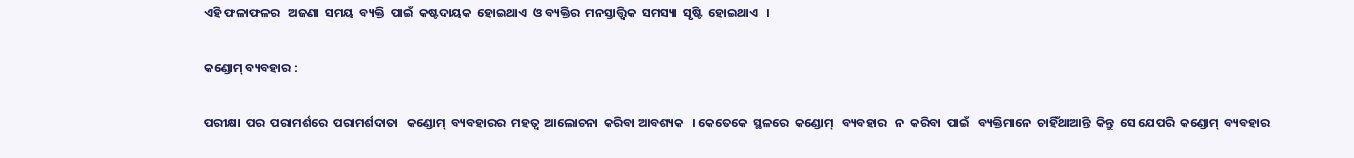ଏହି ଫଳାଫଳର   ଅଜଣା  ସମୟ  ବ୍ୟକ୍ତି  ପାଇଁ  କଷ୍ଟଦାୟକ  ହୋଇଥାଏ  ଓ ବ୍ୟକ୍ତିର  ମନସ୍ତାତ୍ତ୍ଵିକ  ସମସ୍ୟା  ସୃଷ୍ଟି  ହୋଇଥାଏ   ।

କଣ୍ଡୋମ୍ ବ୍ୟବହାର :

ପରୀକ୍ଷା  ପର  ପରାମର୍ଶରେ  ପରାମର୍ଶଦାତା   କଣ୍ଡୋମ୍  ବ୍ୟବହାରର  ମହତ୍ଵ  ଆଲୋଚନା  କରିବା ଆବଶ୍ୟକ   । କେତେକେ  ସ୍ଥଳରେ  କଣ୍ଡୋମ୍   ବ୍ୟବହାର   ନ  କରିବା  ପାଇଁ   ବ୍ୟକ୍ତିମାନେ  ଚାହିଁଥାଆନ୍ତି  କିନ୍ତୁ  ସେ ଯେପରି  କଣ୍ଡୋମ୍  ବ୍ୟବହାର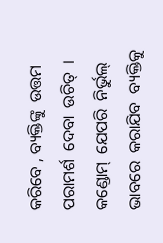କରିବେ , ବ୍ୟକ୍ତିଙ୍କୁ  ଉତ୍ତମ  ପରାମର୍ଶ  ଦେବା  ଉଚିତ୍  । କଣ୍ଡୋମ୍  ଯେପରି  ନିର୍ଭୁଲ୍  ଭାବରେ  କରାଯିବ  ବ୍ୟକ୍ତିକୁ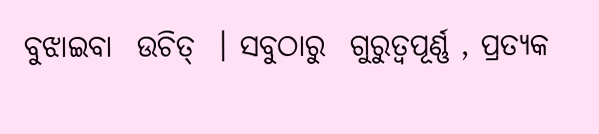ବୁଝାଇବା  ଉଚିତ୍  । ସବୁଠାରୁ  ଗୁରୁତ୍ଵପୂର୍ଣ୍ଣ , ପ୍ରତ୍ୟକ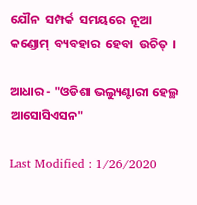ଯୌନ  ସମ୍ପର୍କ  ସମୟରେ  ନୂଆ  କଣ୍ଡୋମ୍  ବ୍ୟବହାର  ହେବା  ଉଚିତ୍  ।

ଆଧାର - "ଓଡିଶା ଭଲ୍ୟୁଣ୍ଟାରୀ ହେଲ୍ଥ ଆସୋସିଏସନ"

Last Modified : 1/26/2020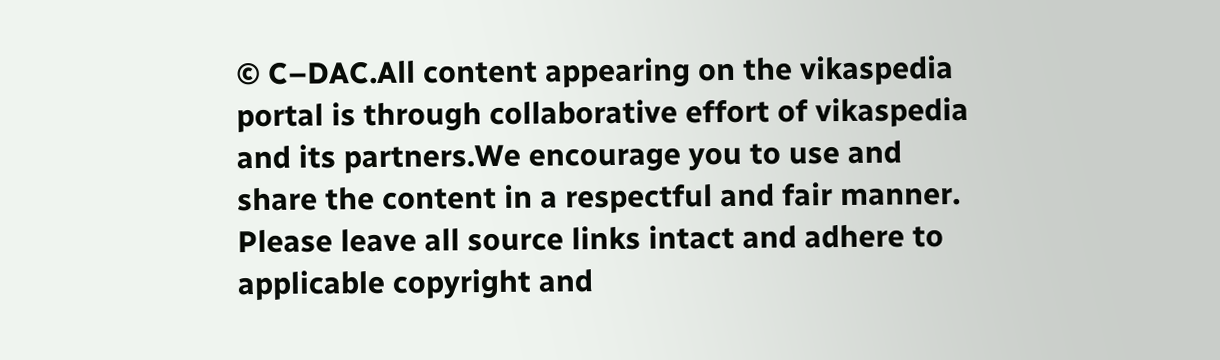© C–DAC.All content appearing on the vikaspedia portal is through collaborative effort of vikaspedia and its partners.We encourage you to use and share the content in a respectful and fair manner. Please leave all source links intact and adhere to applicable copyright and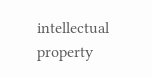intellectual property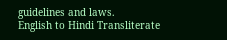guidelines and laws.
English to Hindi Transliterate